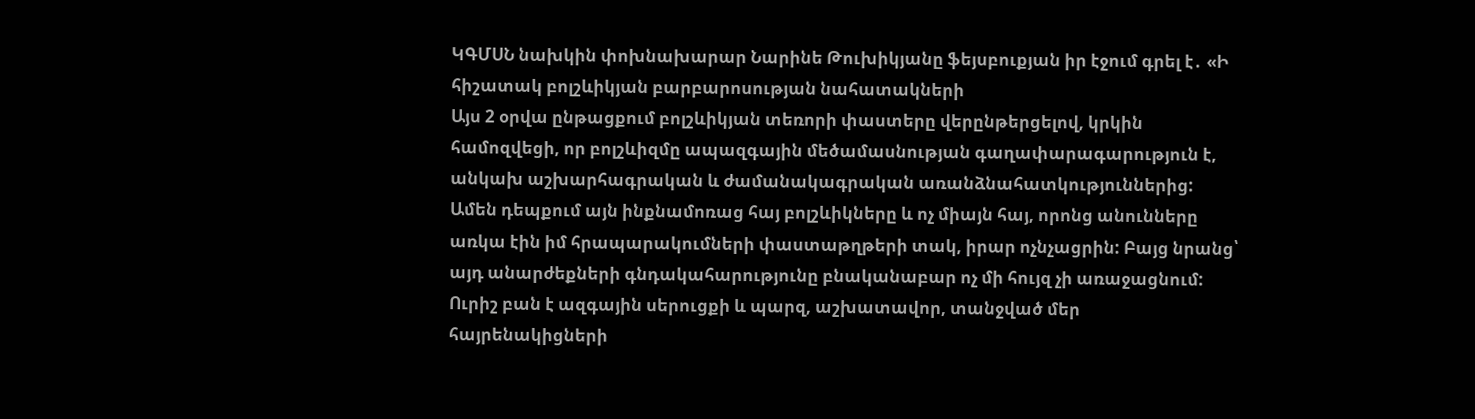ԿԳՄՍՆ նախկին փոխնախարար Նարինե Թուխիկյանը ֆեյսբուքյան իր էջում գրել է․ «Ի հիշատակ բոլշևիկյան բարբարոսության նահատակների
Այս 2 օրվա ընթացքում բոլշևիկյան տեռորի փաստերը վերընթերցելով, կրկին համոզվեցի, որ բոլշևիզմը ապազգային մեծամասնության գաղափարագարություն է, անկախ աշխարհագրական և ժամանակագրական առանձնահատկություններից:
Ամեն դեպքում այն ինքնամոռաց հայ բոլշևիկները և ոչ միայն հայ, որոնց անունները առկա էին իմ հրապարակումների փաստաթղթերի տակ, իրար ոչնչացրին: Բայց նրանց՝ այդ անարժեքների գնդակահարությունը բնականաբար ոչ մի հույզ չի առաջացնում:
Ուրիշ բան է ազգային սերուցքի և պարզ, աշխատավոր, տանջված մեր հայրենակիցների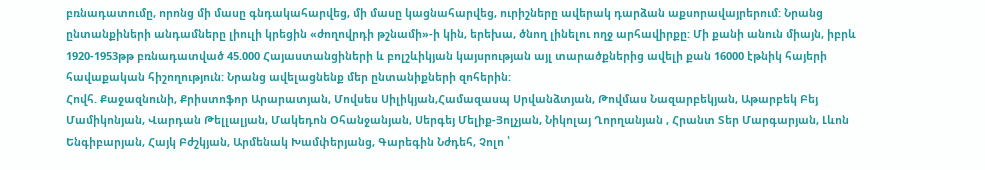բռնադատումը, որոնց մի մասը գնդակահարվեց, մի մասը կացնահարվեց, ուրիշները ավերակ դարձան աքսորավայրերում: Նրանց ընտանքիների անդամները լիուլի կրեցին «ժողովրդի թշնամի»-ի կին, երեխա, ծնող լինելու ողջ արհավիրքը: Մի քանի անուն միայն, իբրև 1920-1953թթ բռնադատված 45.000 Հայաստանցիների և բոլշևիկյան կայսրության այլ տարածքներից ավելի քան 16000 էթնիկ հայերի հավաքական հիշողություն: Նրանց ավելացնենք մեր ընտանիքների զոհերին:
Հովհ. Քաջազնունի, Քրիստոֆոր Արարատյան, Մովսես Սիլիկյան,Համազասպ Սրվանձտյան, Թովմաս Նազարբեկյան, Աթարբեկ Բեյ Մամիկոնյան, Վարդան Թելլալյան, Մակեդոն Օհանջանյան, Սերգեյ Մելիք-Յոլչյան, Նիկոլայ Ղորղանյան , Հրանտ Տեր Մարգարյան, Լևոն Ենգիբարյան, Հայկ Բժշկյան, Արմենակ Խամփերյանց, Գարեգին Նժդեհ, Չոլո ՝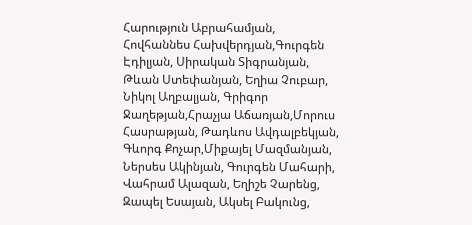Հարություն Աբրահամյան, Հովհաննես Հախվերդյան,Գուրգեն Էդիլյան, Սիրական Տիգրանյան, Թևան Ստեփանյան, Եղիա Չուբար, Նիկոլ Աղբալյան, Գրիգոր Ջաղեթյան,Հրաչյա Աճառյան,Մորուս Հասրաթյան, Թադևոս Ավդալբեկյան, Գևորգ Քոչար,Միքայել Մազմանյան, Ներսես Ակինյան, Գուրգեն Մահարի, Վահրամ Ալազան, Եղիշե Չարենց, Զապել Եսայան, Ակսել Բակունց,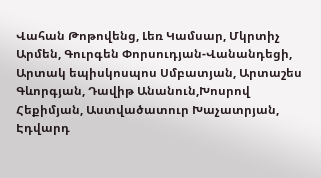Վահան Թոթովենց, Լեռ Կամսար, Մկրտիչ Արմեն, Գուրգեն Փորսուդյան-Վանանդեցի, Արտակ եպիսկոսպոս Սմբատյան, Արտաշես Գևորգյան, Դավիթ Անանուն,Խոսրով Հեքիմյան, Աստվածատուր Խաչատրյան, Էդվարդ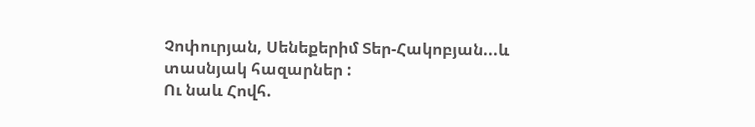Չոփուրյան, Սենեքերիմ Տեր-Հակոբյան...և տասնյակ հազարներ :
Ու նաև Հովհ.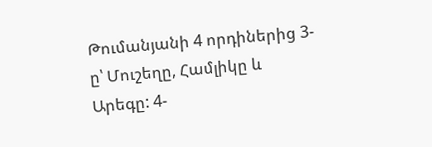Թումանյանի 4 որդիներից 3-ը՝ Մուշեղը, Համլիկը և Արեգը: 4-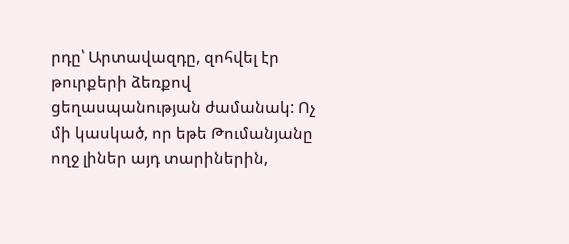րդը՝ Արտավազդը, զոհվել էր թուրքերի ձեռքով ցեղասպանության ժամանակ: Ոչ մի կասկած, որ եթե Թումանյանը ողջ լիներ այդ տարիներին,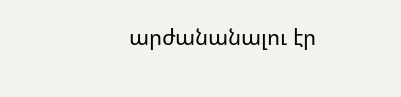արժանանալու էր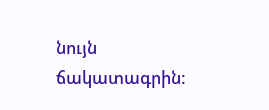նույն ճակատագրին: